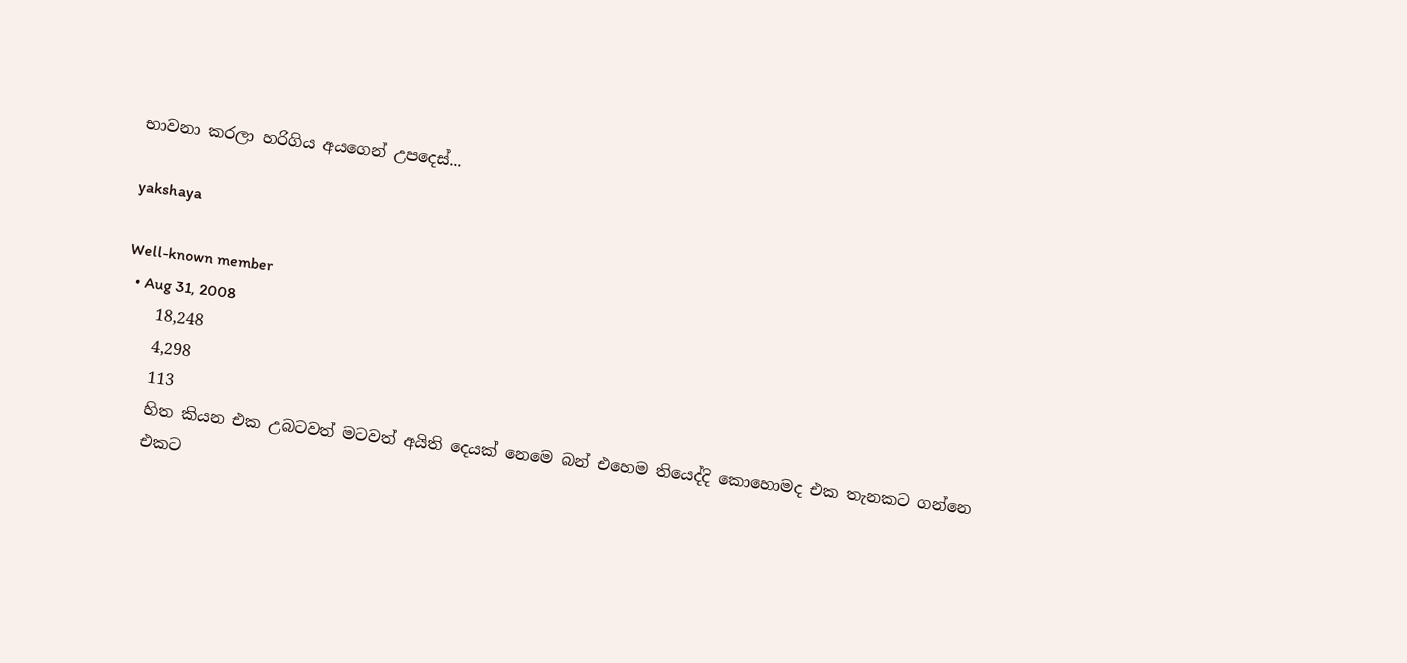භාවනා කරලා හරිගිය අයගෙන් උපදෙස්...

yakshaya

Well-known member
  • Aug 31, 2008
    18,248
    4,298
    113
    හිත කියන එක උබටවත් මටවත් අයිති දෙයක් නෙමෙ බන් එහෙම තියෙද්දි කොහොමද එක තැනකට ගන්නෙ
    එකට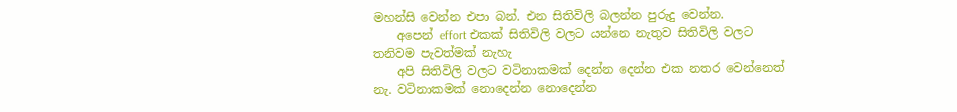මහන්සි වෙන්න එපා බන්. එන සිතිවිලි බලන්න පුරුදු වෙන්න.
    අපෙන් effort එකක් සිතිවිලි වලට යන්නෙ නැතුව සිතිවිලි වලට තනිවම පැවත්මක් නැහැ
    අපි සිතිවිලි වලට වටිනාකමක් දෙන්න දෙන්න එක නතර වෙන්නෙත් නැ. වටිනාකමක් නොදෙන්න නොදෙන්න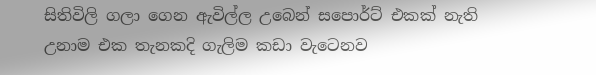සිතිවිලි ගලා ගෙන ඇවිල්ල උබෙන් සපොර්ට් එකක් නැති උනාම එක තැනකදි ගැලිම කඩා වැටෙනව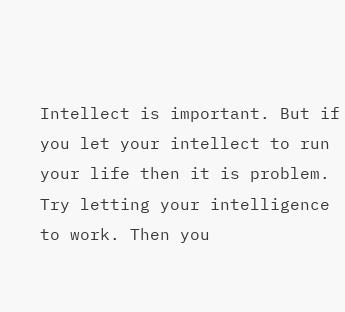Intellect is important. But if you let your intellect to run your life then it is problem. Try letting your intelligence to work. Then you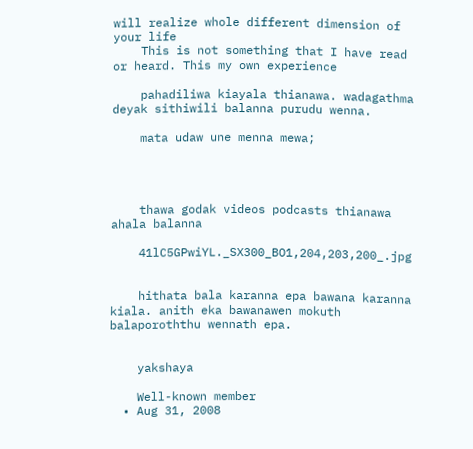will realize whole different dimension of your life
    This is not something that I have read or heard. This my own experience

    pahadiliwa kiayala thianawa. wadagathma deyak sithiwili balanna purudu wenna.

    mata udaw une menna mewa;




    thawa godak videos podcasts thianawa ahala balanna

    41lC5GPwiYL._SX300_BO1,204,203,200_.jpg


    hithata bala karanna epa bawana karanna kiala. anith eka bawanawen mokuth balaporoththu wennath epa.


    yakshaya

    Well-known member
  • Aug 31, 2008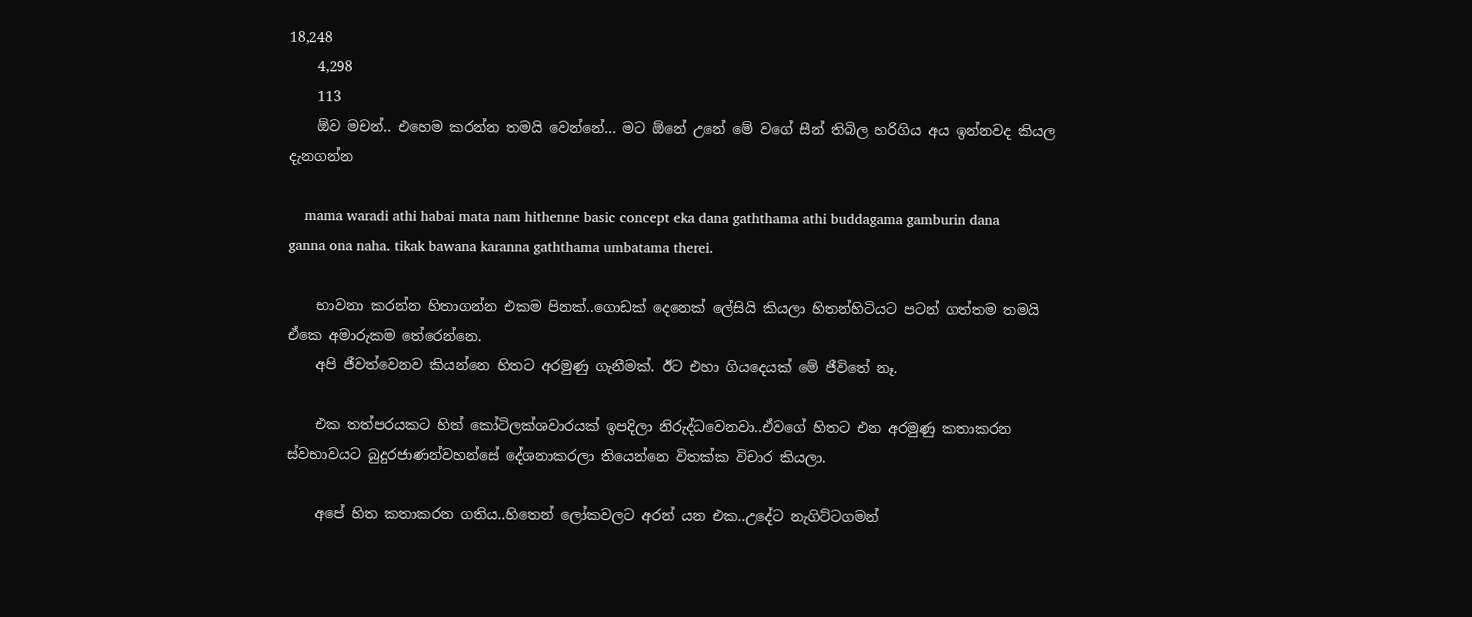18,248
    4,298
    113
    ඕව මචන්.. එහෙම කරන්න තමයි වෙන්නේ... මට ඕනේ උනේ මේ වගේ සීන් තිබිල හරිගිය අය ඉන්නවද කියල දැනගන්න

    mama waradi athi habai mata nam hithenne basic concept eka dana gaththama athi buddagama gamburin dana ganna ona naha. tikak bawana karanna gaththama umbatama therei.

    භාවනා කරන්න හිතාගන්න එකම පිනක්..ගොඩක් දෙනෙක් ලේසියි කියලා හිතන්හිටියට පටන් ගත්තම තමයි ඒකෙ අමාරුකම තේරෙන්නෙ.
    අපි ජීවත්වෙනව කියන්නෙ හිතට අරමුණු ගැනීමක්. ඊට එහා ගියදෙයක් මේ ජීවිතේ නෑ.

    එක තත්පරයකට හිත් කෝටිලක්ශවාරයක් ඉපදිලා නිරුද්ධවෙනවා..ඒවගේ හිතට එන අරමුණු කතාකරන ස්වභාවයට බුදුරජාණන්වහන්සේ දේශනාකරලා තියෙන්නෙ විතක්ක විචාර කියලා.

    අපේ හිත කතාකරන ගතිය..හිතෙන් ලෝකවලට අරන් යන එක..උදේට නැගිට්ටගමන්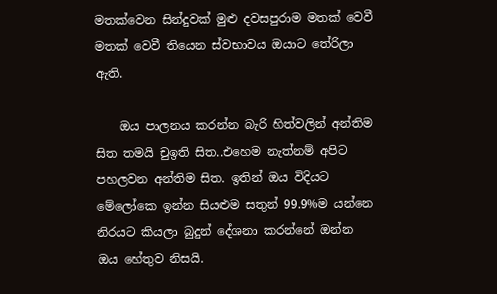මතක්වෙන සින්දුවක් මුළු දවසපුරාම මතක් වෙවී මතක් වෙවී තියෙන ස්වභාවය ඔයාට තේරිලා ඇති.

    ඔය පාලනය කරන්න බැරි හිත්වලින් අන්තිම සිත තමයි චුඉති සිත..එහෙම නැත්නම් අපිට පහලවන අන්තිම සිත. ඉතින් ඔය විදියට මේලෝකෙ ඉන්න සියළුම සතුන් 99.9%ම යන්නෙ නිරයට කියලා බුදුන් දේශනා කරන්නේ ඔන්න ඔය හේතුව නිසයි.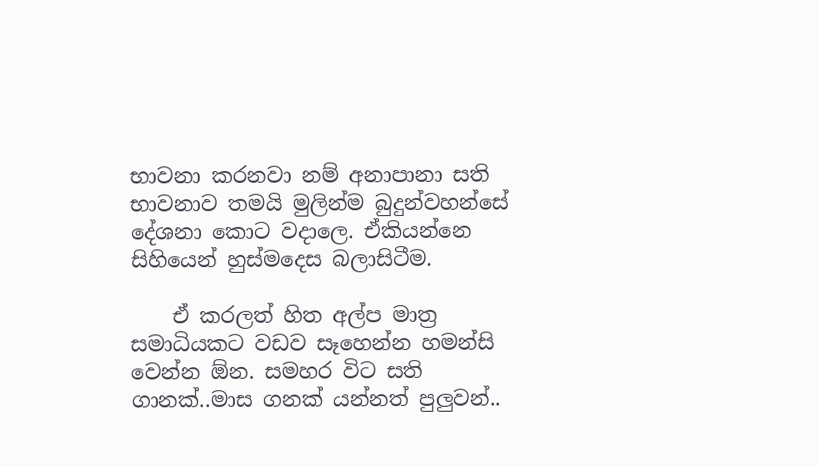භාවනා කරනවා නම් අනාපානා සති භාවනාව තමයි මුලින්ම බුදුන්වහන්සේ දේශනා කොට වදාලෙ. ඒකියන්නෙ සිහියෙන් හුස්මදෙස බලාසිටීම.

    ඒ කරලත් හිත අල්ප මාත්‍ර සමාධියකට වඩව සෑහෙන්න හමන්සි වෙන්න ඕන. සමහර විට සති ගානක්..මාස ගනක් යන්නත් පුලුවන්..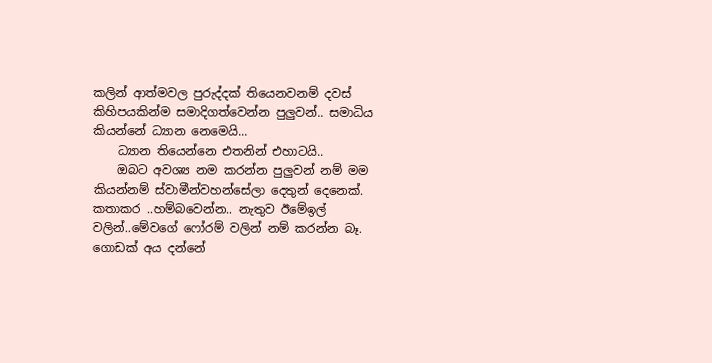කලින් ආත්මවල පුරුද්දක් තියෙනවනම් දවස් කිහිපයකින්ම සමාදිගත්වෙන්න පුලුවන්.. සමාධිය කියන්නේ ධ්‍යාන නෙමෙයි...
    ධ්‍යාන තියෙන්නෙ එතනින් එහාටයි..
    ඔබට අවශ්‍ය නම කරන්න පුලුවන් නම් මම කියන්නම් ස්වාමීන්වහන්සේලා දෙතුන් දෙනෙක්. කතාකර ..හම්බවෙන්න.. නැතුව ඊමේඉල් වලින්..මේවගේ ෆෝරම් වලින් නම් කරන්න බෑ. ගොඩක් අය දන්නේ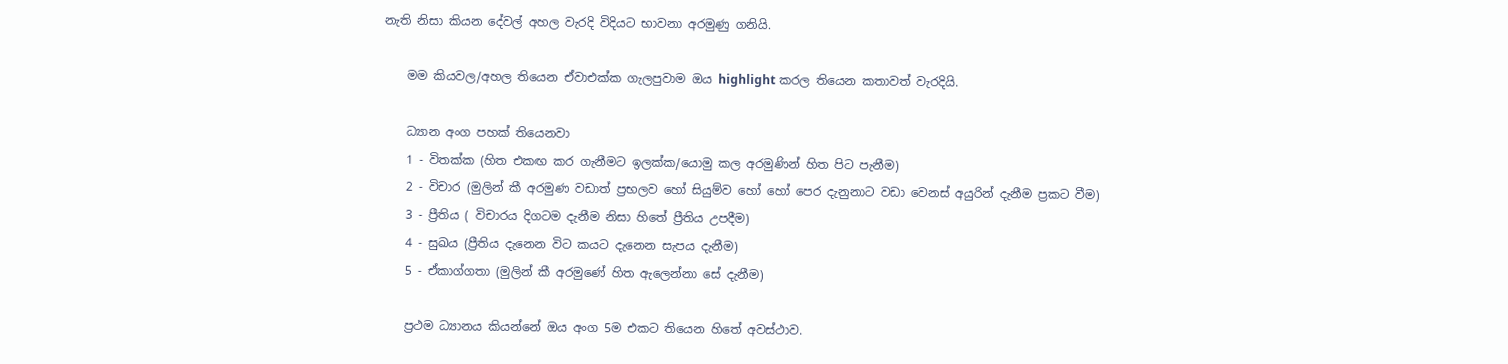නැති නිසා කියන දේවල් අහල වැරදි විදියට භාවනා අරමුණු ගනියි.

    මම කියවල/අහල තියෙන ඒවාඑක්ක ගැලපුවාම ඔය highlight කරල තියෙන කතාවත් වැරදියි.

    ධ්‍යාන අංග පහක් තියෙනවා
    1 - විතක්ක (හිත එකඟ කර ගැනීමට ඉලක්ක/යොමු කල අරමුණින් හිත පිට පැනීම)
    2 - විචාර (මුලින් කී අරමුණ වඩාත් ප්‍රභලව හෝ සියුම්ව හෝ හෝ පෙර දැනුනාට වඩා වෙනස් අයුරින් දැනීම ප්‍රකට වීම)
    3 - ප්‍රීතිය ( විචාරය දිගටම දැනීම නිසා හිතේ ප්‍රීතිය උපදීම)
    4 - සුඛය (ප්‍රීතිය දැනෙන විට කයට දැනෙන සැපය දැනීම)
    5 - ඒකාග්ගතා (මුලින් කී අරමුණේ හිත ඇලෙන්නා සේ දැනීම)

    ප්‍රථම ධ්‍යානය කියන්නේ ඔය අංග 5ම එකට තියෙන හිතේ අවස්ථාව.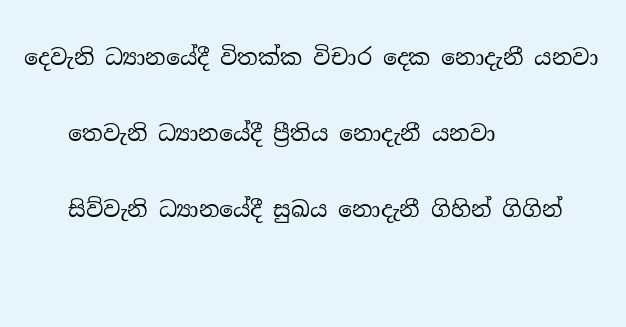දෙවැනි ධ්‍යානයේදී විතක්ක විචාර දෙක නොදැනී යනවා

    තෙවැනි ධ්‍යානයේදී ප්‍රීතිය නොදැනී යනවා

    සිව්වැනි ධ්‍යානයේදී සුඛය නොදැනී ගිහින් ගිගින්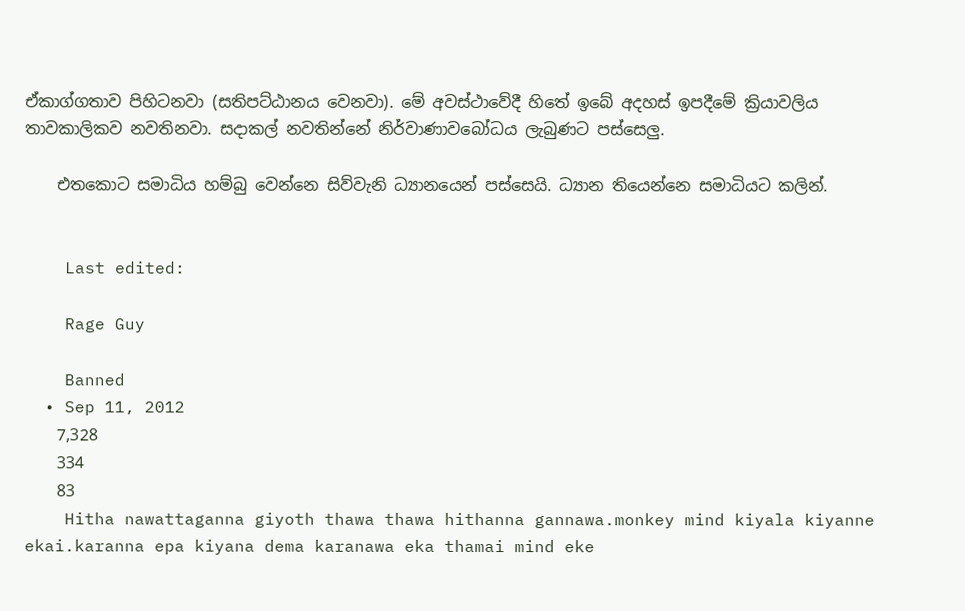ඒකාග්ගතාව පිහිටනවා (සතිපට්ඨානය වෙනවා). මේ අවස්ථාවේදී හිතේ ඉබේ අදහස් ඉපදීමේ ක්‍රියාවලිය තාවකාලිකව නවතිනවා. සදාකල් නවතින්නේ නිර්වාණාවබෝධය ලැබුණට පස්සෙලු.

    එතකොට සමාධිය හම්බු වෙන්නෙ සිව්වැනි ධ්‍යානයෙන් පස්සෙයි. ධ්‍යාන තියෙන්නෙ සමාධියට කලින්.


    Last edited:

    Rage Guy

    Banned
  • Sep 11, 2012
    7,328
    334
    83
    Hitha nawattaganna giyoth thawa thawa hithanna gannawa.monkey mind kiyala kiyanne ekai.karanna epa kiyana dema karanawa eka thamai mind eke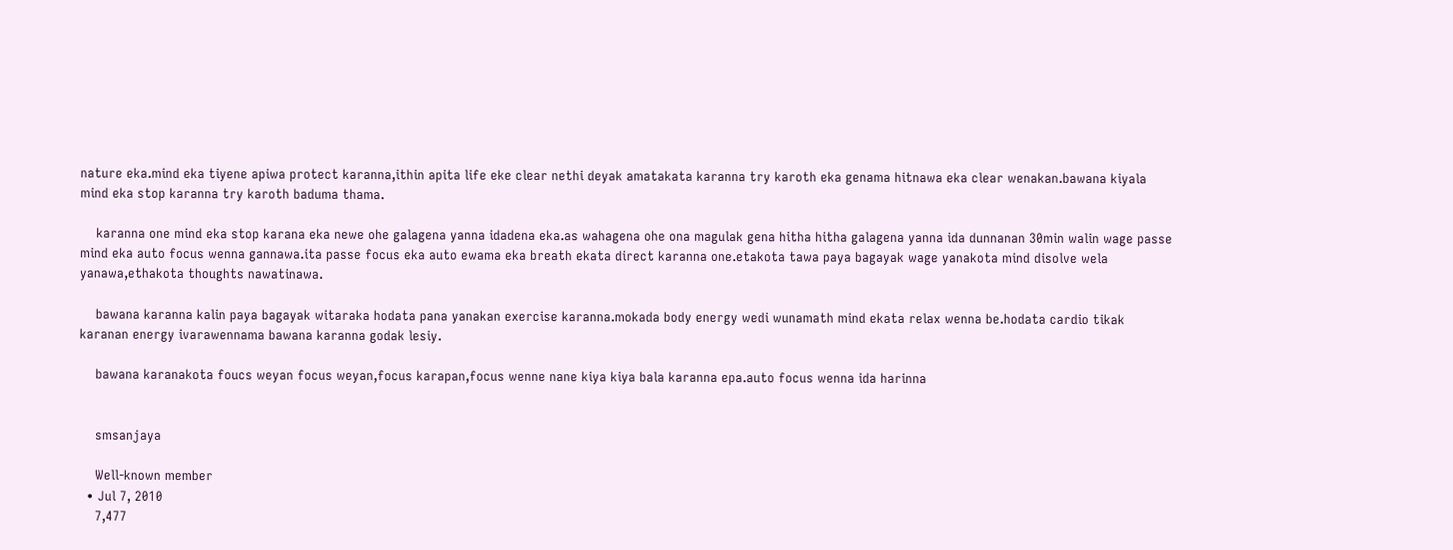nature eka.mind eka tiyene apiwa protect karanna,ithin apita life eke clear nethi deyak amatakata karanna try karoth eka genama hitnawa eka clear wenakan.bawana kiyala mind eka stop karanna try karoth baduma thama.

    karanna one mind eka stop karana eka newe ohe galagena yanna idadena eka.as wahagena ohe ona magulak gena hitha hitha galagena yanna ida dunnanan 30min walin wage passe mind eka auto focus wenna gannawa.ita passe focus eka auto ewama eka breath ekata direct karanna one.etakota tawa paya bagayak wage yanakota mind disolve wela yanawa,ethakota thoughts nawatinawa.

    bawana karanna kalin paya bagayak witaraka hodata pana yanakan exercise karanna.mokada body energy wedi wunamath mind ekata relax wenna be.hodata cardio tikak karanan energy ivarawennama bawana karanna godak lesiy.

    bawana karanakota foucs weyan focus weyan,focus karapan,focus wenne nane kiya kiya bala karanna epa.auto focus wenna ida harinna


    smsanjaya

    Well-known member
  • Jul 7, 2010
    7,477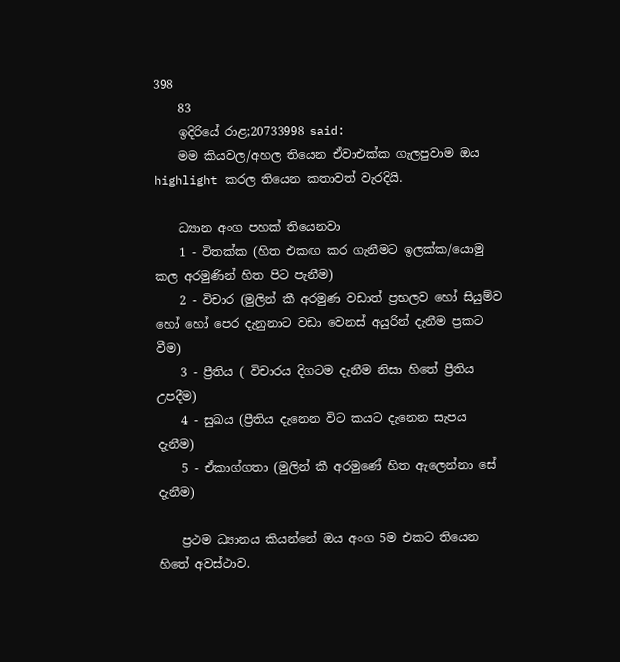398
    83
    ඉදිරියේ රාළ;20733998 said:
    මම කියවල/අහල තියෙන ඒවාඑක්ක ගැලපුවාම ඔය highlight කරල තියෙන කතාවත් වැරදියි.

    ධ්‍යාන අංග පහක් තියෙනවා
    1 - විතක්ක (හිත එකඟ කර ගැනීමට ඉලක්ක/යොමු කල අරමුණින් හිත පිට පැනීම)
    2 - විචාර (මුලින් කී අරමුණ වඩාත් ප්‍රභලව හෝ සියුම්ව හෝ හෝ පෙර දැනුනාට වඩා වෙනස් අයුරින් දැනීම ප්‍රකට වීම)
    3 - ප්‍රීතිය ( විචාරය දිගටම දැනීම නිසා හිතේ ප්‍රීතිය උපදීම)
    4 - සුඛය (ප්‍රීතිය දැනෙන විට කයට දැනෙන සැපය දැනීම)
    5 - ඒකාග්ගතා (මුලින් කී අරමුණේ හිත ඇලෙන්නා සේ දැනීම)

    ප්‍රථම ධ්‍යානය කියන්නේ ඔය අංග 5ම එකට තියෙන හිතේ අවස්ථාව.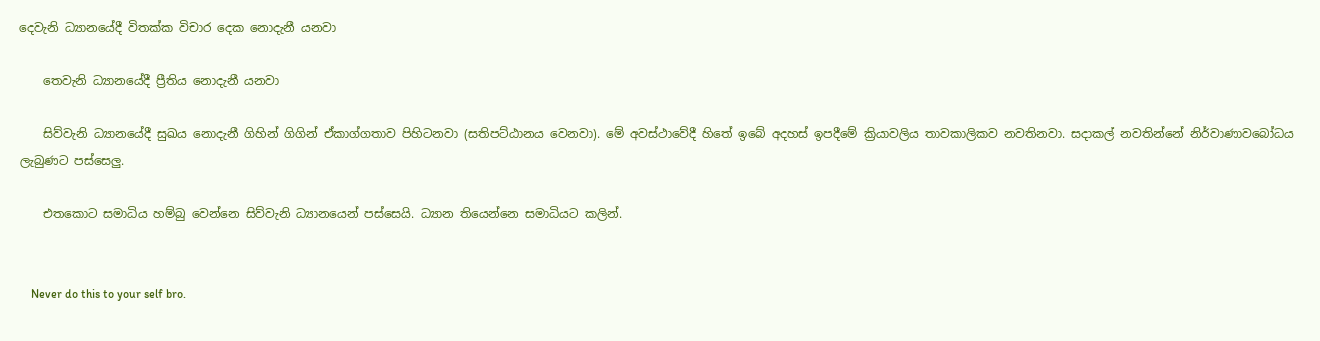දෙවැනි ධ්‍යානයේදී විතක්ක විචාර දෙක නොදැනී යනවා

    තෙවැනි ධ්‍යානයේදී ප්‍රීතිය නොදැනී යනවා

    සිව්වැනි ධ්‍යානයේදී සුඛය නොදැනී ගිහින් ගිගින් ඒකාග්ගතාව පිහිටනවා (සතිපට්ඨානය වෙනවා). මේ අවස්ථාවේදී හිතේ ඉබේ අදහස් ඉපදීමේ ක්‍රියාවලිය තාවකාලිකව නවතිනවා. සදාකල් නවතින්නේ නිර්වාණාවබෝධය ලැබුණට පස්සෙලු.

    එතකොට සමාධිය හම්බු වෙන්නෙ සිව්වැනි ධ්‍යානයෙන් පස්සෙයි. ධ්‍යාන තියෙන්නෙ සමාධියට කලින්.


    Never do this to your self bro.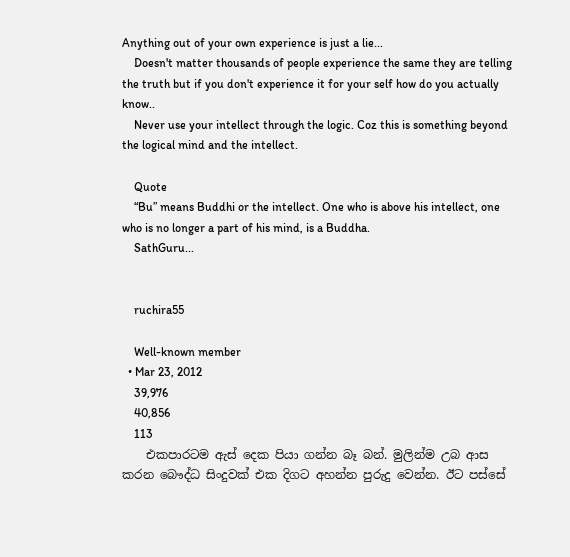Anything out of your own experience is just a lie...
    Doesn't matter thousands of people experience the same they are telling the truth but if you don't experience it for your self how do you actually know..
    Never use your intellect through the logic. Coz this is something beyond the logical mind and the intellect.

    Quote
    “Bu” means Buddhi or the intellect. One who is above his intellect, one who is no longer a part of his mind, is a Buddha.
    SathGuru...


    ruchira55

    Well-known member
  • Mar 23, 2012
    39,976
    40,856
    113
    එකපාරටම ඇස් දෙක පියා ගන්න බෑ බන්. මුලින්ම උබ ආස කරන බෞද්ධ සිංදුවක් එක දිගට අහන්න පුරුදු වෙන්න. ඊට පස්සේ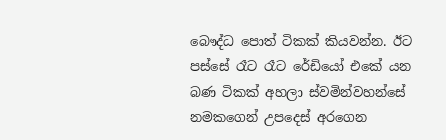බෞද්ධ පොත් ටිකක් කියවන්න. ඊට පස්සේ රෑට රෑට රේඩියෝ එකේ යන බණ ටිකක් අහලා ස්වමින්වහන්සේ නමකගෙන් උපදෙස් අරගෙන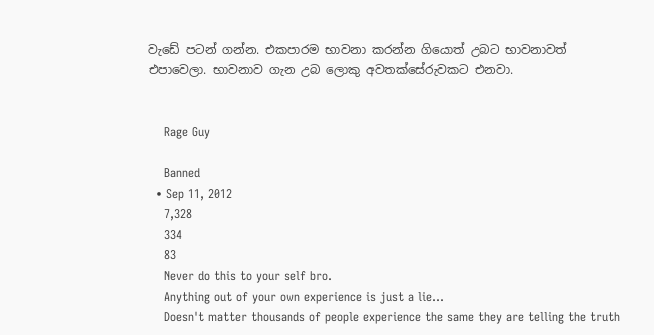වැඩේ පටන් ගන්න. එකපාරම භාවනා කරන්න ගියොත් උබට භාවනාවත් එපාවෙලා. භාවනාව ගැන උබ ලොකු අවතක්සේරුවකට එනවා.


    Rage Guy

    Banned
  • Sep 11, 2012
    7,328
    334
    83
    Never do this to your self bro.
    Anything out of your own experience is just a lie...
    Doesn't matter thousands of people experience the same they are telling the truth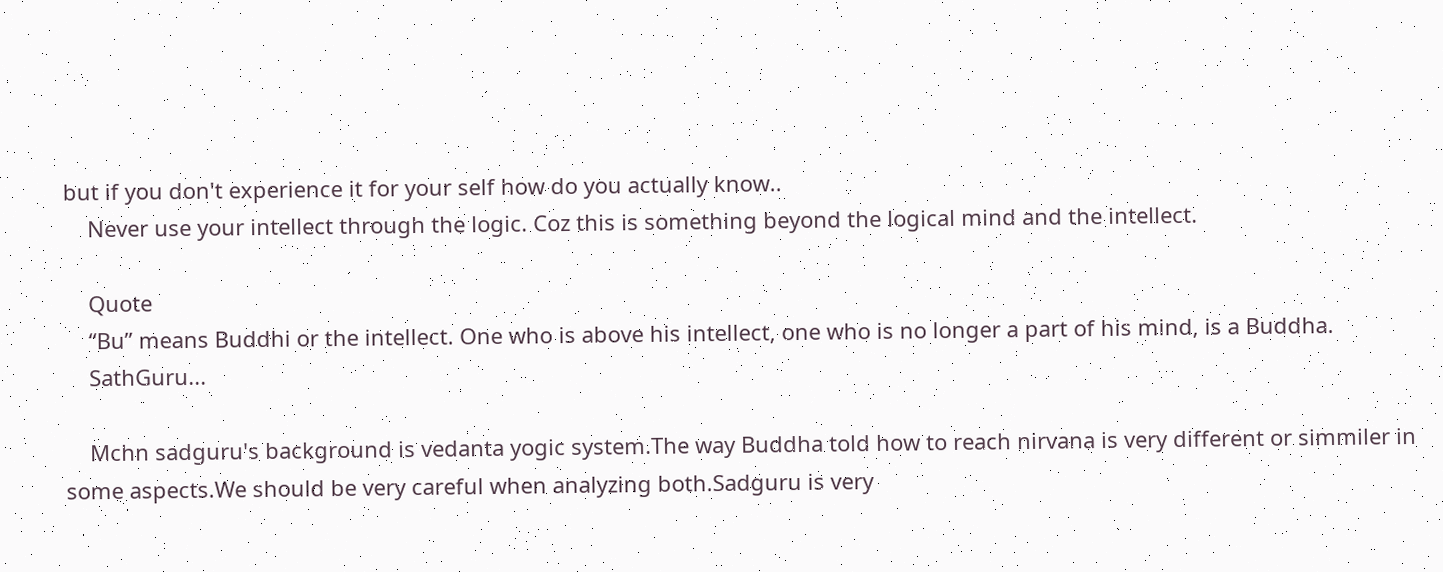but if you don't experience it for your self how do you actually know..
    Never use your intellect through the logic. Coz this is something beyond the logical mind and the intellect.

    Quote
    “Bu” means Buddhi or the intellect. One who is above his intellect, one who is no longer a part of his mind, is a Buddha.
    SathGuru...

    Mchn sadguru's background is vedanta yogic system.The way Buddha told how to reach nirvana is very different or simmiler in some aspects.We should be very careful when analyzing both.Sadguru is very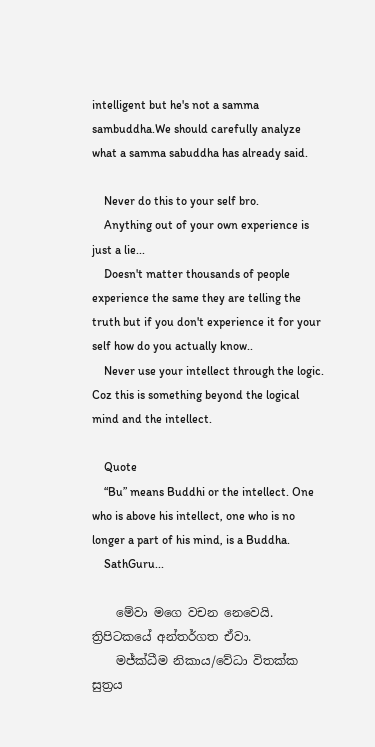intelligent but he's not a samma sambuddha.We should carefully analyze what a samma sabuddha has already said.

    Never do this to your self bro.
    Anything out of your own experience is just a lie...
    Doesn't matter thousands of people experience the same they are telling the truth but if you don't experience it for your self how do you actually know..
    Never use your intellect through the logic. Coz this is something beyond the logical mind and the intellect.

    Quote
    “Bu” means Buddhi or the intellect. One who is above his intellect, one who is no longer a part of his mind, is a Buddha.
    SathGuru...

    මේවා මගෙ වචන නෙවෙයි. ත්‍රිපිටකයේ අන්තර්ගත ඒවා.
    මජ්ක්ධීම නිකාය/වේධා විතක්ක සුත්‍රය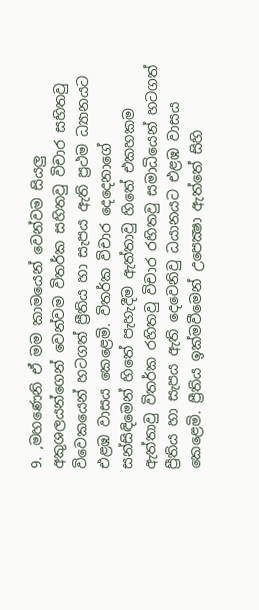9. ,මහණෙනි ඒ මම කාමයෙන් වෙන්වම සියලු අකුශලයන්ගෙන් වෙන්වම විතර්ක සහිතවු විචාර සහිතවු විවෙකයෙන් හටගත් ප්‍රීතිය හා සැපය ඇති ප්‍රථම ධ්‍යානයට එළඹ වාසය කෙළෙමි. විතර්ක විචාර දෙදෙනාගේ සන්සිඳිමෙන් හිතේ පැහැදීම ඇත්තාවු හිතේ එකහකම ඇත්තාවු විතර්ක රහිතවු විචාර රහිතවු සමාධියෙන් හටගත් ප්‍රීතිය හා සැපය ඇති දෙවෙනිවු ධයානයට එළඹ වාසය කෙළෙමි. ප්‍රීතිය ඉක්මවීමෙන් උපෙක්‍ෂා ඇත්තේ සිහි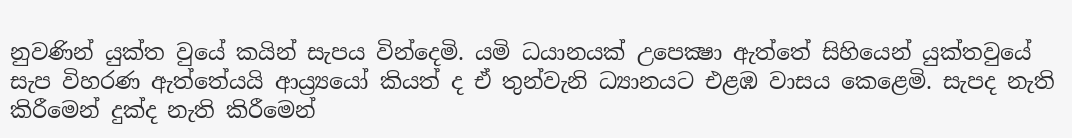නුවණින් යුක්ත වුයේ කයින් සැපය වින්දෙමි. යමි ධයානයක් උපෙක්‍ෂා ඇත්තේ සිහියෙන් යුක්තවුයේ සැප විහරණ ඇත්තේයයි ආය්‍ර්‍යයෝ කියත් ද ඒ තුන්වැනි ධ්‍යානයට එළඹ වාසය කෙළෙමි. සැපද නැති කිරීමෙන් දුක්ද නැති කිරීමෙන්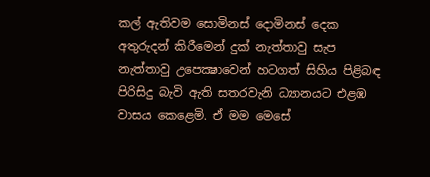කල් ඇතිවම සොමිනස් දොමිනස් දෙක අතුරුදන් කිරීමෙන් දුක් නැත්තාවු සැප නැත්තාවු උපෙක්‍ෂාවෙන් හටගත් සිහිය පිළිබඳ පිරිසිදු බැවි ඇති සතරවැනි ධ්‍යානයට එළඹ වාසය කෙළෙමි. ඒ මම මෙසේ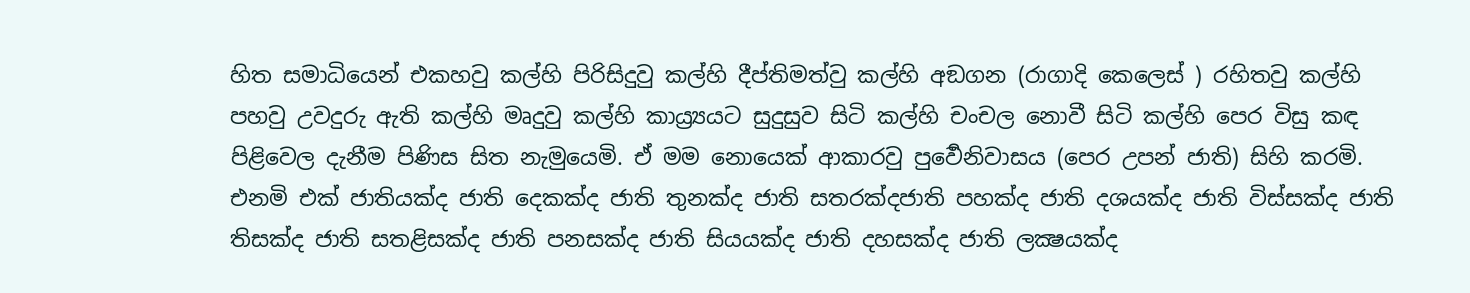හිත සමාධියෙන් එකහවු කල්හි පිරිසිදුවු කල්හි දීප්තිමත්වු කල්හි අඞගන (රාගාදි කෙලෙස් ) රහිතවු කල්හි පහවු උවදුරු ඇති කල්හි මෘදුවු කල්හි කාය්‍ර්‍යයට සුදුසුව සිටි කල්හි චංචල නොවී සිටි කල්හි පෙර විසු කඳ පිළිවෙල දැනීම පිණිස සිත නැමුයෙමි. ඒ මම නොයෙක් ආකාරවු පුර්‍වෙනිවාසය (පෙර උපන් ජාති) සිහි කරමි. එනමි එක් ජාතියක්ද ජාති දෙකක්ද ජාති තුනක්ද ජාති සතරක්දජාති පහක්ද ජාති දශයක්ද ජාති විස්සක්ද ජාති තිසක්ද ජාති සතළිසක්ද ජාති පනසක්ද ජාති සියයක්ද ජාති දහසක්ද ජාති ලක්‍ෂයක්ද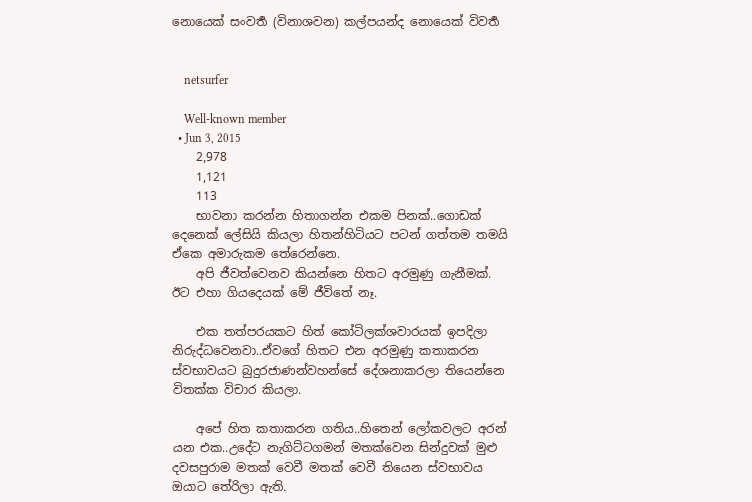නොයෙක් සංවර්‍ත (විනාශවන) කල්පයන්ද නොයෙක් විවර්‍ත


    netsurfer

    Well-known member
  • Jun 3, 2015
    2,978
    1,121
    113
    භාවනා කරන්න හිතාගන්න එකම පිනක්..ගොඩක් දෙනෙක් ලේසියි කියලා හිතන්හිටියට පටන් ගත්තම තමයි ඒකෙ අමාරුකම තේරෙන්නෙ.
    අපි ජීවත්වෙනව කියන්නෙ හිතට අරමුණු ගැනීමක්. ඊට එහා ගියදෙයක් මේ ජීවිතේ නෑ.

    එක තත්පරයකට හිත් කෝටිලක්ශවාරයක් ඉපදිලා නිරුද්ධවෙනවා..ඒවගේ හිතට එන අරමුණු කතාකරන ස්වභාවයට බුදුරජාණන්වහන්සේ දේශනාකරලා තියෙන්නෙ විතක්ක විචාර කියලා.

    අපේ හිත කතාකරන ගතිය..හිතෙන් ලෝකවලට අරන් යන එක..උදේට නැගිට්ටගමන් මතක්වෙන සින්දුවක් මුළු දවසපුරාම මතක් වෙවී මතක් වෙවී තියෙන ස්වභාවය ඔයාට තේරිලා ඇති.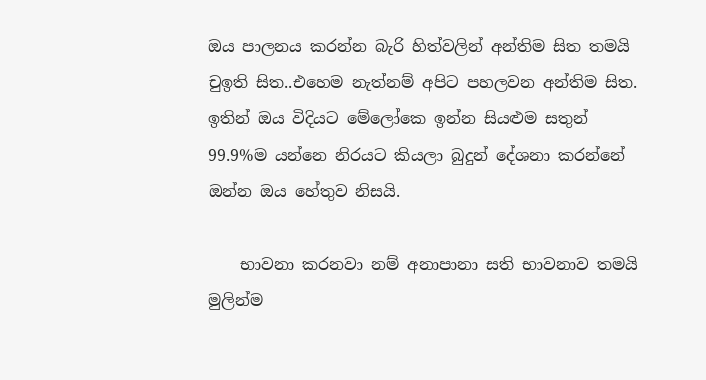ඔය පාලනය කරන්න බැරි හිත්වලින් අන්තිම සිත තමයි චුඉති සිත..එහෙම නැත්නම් අපිට පහලවන අන්තිම සිත. ඉතින් ඔය විදියට මේලෝකෙ ඉන්න සියළුම සතුන් 99.9%ම යන්නෙ නිරයට කියලා බුදුන් දේශනා කරන්නේ ඔන්න ඔය හේතුව නිසයි.

    භාවනා කරනවා නම් අනාපානා සති භාවනාව තමයි මුලින්ම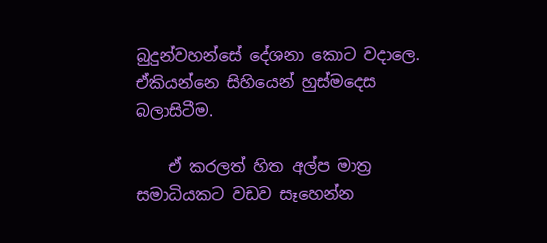බුදුන්වහන්සේ දේශනා කොට වදාලෙ. ඒකියන්නෙ සිහියෙන් හුස්මදෙස බලාසිටීම.

    ඒ කරලත් හිත අල්ප මාත්‍ර සමාධියකට වඩව සෑහෙන්න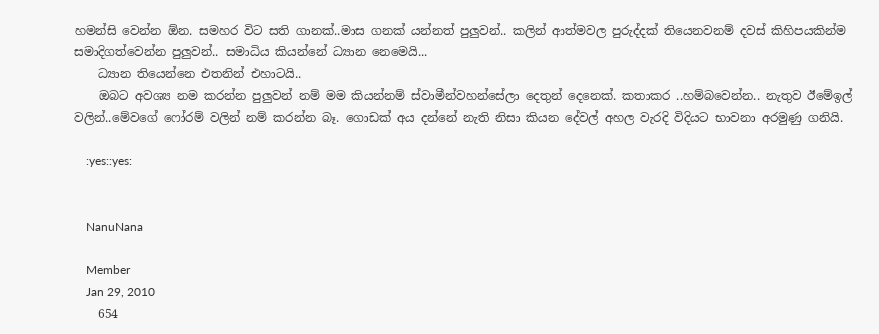හමන්සි වෙන්න ඕන. සමහර විට සති ගානක්..මාස ගනක් යන්නත් පුලුවන්.. කලින් ආත්මවල පුරුද්දක් තියෙනවනම් දවස් කිහිපයකින්ම සමාදිගත්වෙන්න පුලුවන්.. සමාධිය කියන්නේ ධ්‍යාන නෙමෙයි...
    ධ්‍යාන තියෙන්නෙ එතනින් එහාටයි..
    ඔබට අවශ්‍ය නම කරන්න පුලුවන් නම් මම කියන්නම් ස්වාමීන්වහන්සේලා දෙතුන් දෙනෙක්. කතාකර ..හම්බවෙන්න.. නැතුව ඊමේඉල් වලින්..මේවගේ ෆෝරම් වලින් නම් කරන්න බෑ. ගොඩක් අය දන්නේ නැති නිසා කියන දේවල් අහල වැරදි විදියට භාවනා අරමුණු ගනියි.

    :yes::yes:


    NanuNana

    Member
    Jan 29, 2010
    654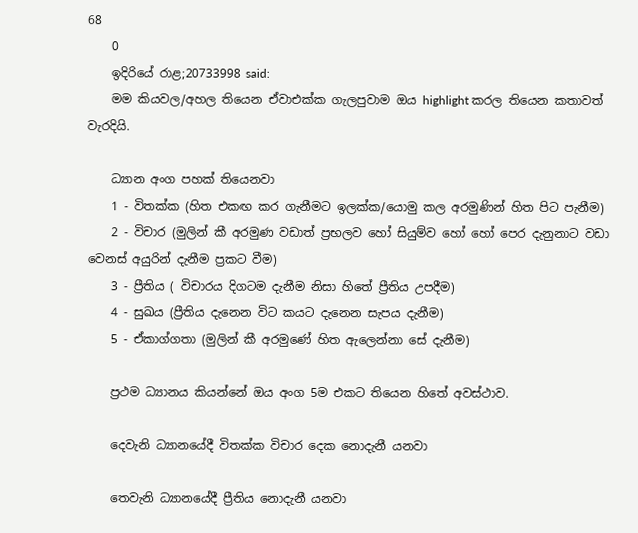68
    0
    ඉදිරියේ රාළ;20733998 said:
    මම කියවල/අහල තියෙන ඒවාඑක්ක ගැලපුවාම ඔය highlight කරල තියෙන කතාවත් වැරදියි.

    ධ්‍යාන අංග පහක් තියෙනවා
    1 - විතක්ක (හිත එකඟ කර ගැනීමට ඉලක්ක/යොමු කල අරමුණින් හිත පිට පැනීම)
    2 - විචාර (මුලින් කී අරමුණ වඩාත් ප්‍රභලව හෝ සියුම්ව හෝ හෝ පෙර දැනුනාට වඩා වෙනස් අයුරින් දැනීම ප්‍රකට වීම)
    3 - ප්‍රීතිය ( විචාරය දිගටම දැනීම නිසා හිතේ ප්‍රීතිය උපදීම)
    4 - සුඛය (ප්‍රීතිය දැනෙන විට කයට දැනෙන සැපය දැනීම)
    5 - ඒකාග්ගතා (මුලින් කී අරමුණේ හිත ඇලෙන්නා සේ දැනීම)

    ප්‍රථම ධ්‍යානය කියන්නේ ඔය අංග 5ම එකට තියෙන හිතේ අවස්ථාව.

    දෙවැනි ධ්‍යානයේදී විතක්ක විචාර දෙක නොදැනී යනවා

    තෙවැනි ධ්‍යානයේදී ප්‍රීතිය නොදැනී යනවා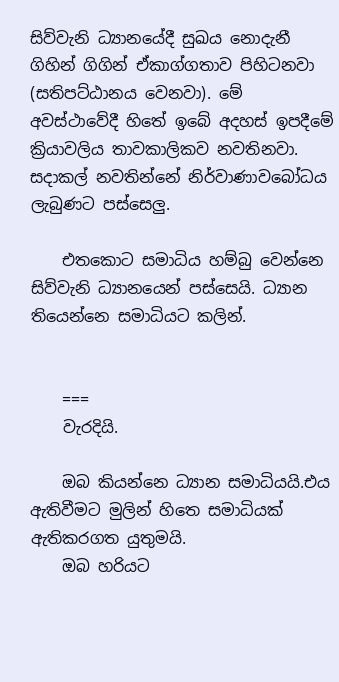සිව්වැනි ධ්‍යානයේදී සුඛය නොදැනී ගිහින් ගිගින් ඒකාග්ගතාව පිහිටනවා (සතිපට්ඨානය වෙනවා). මේ අවස්ථාවේදී හිතේ ඉබේ අදහස් ඉපදීමේ ක්‍රියාවලිය තාවකාලිකව නවතිනවා. සදාකල් නවතින්නේ නිර්වාණාවබෝධය ලැබුණට පස්සෙලු.

    එතකොට සමාධිය හම්බු වෙන්නෙ සිව්වැනි ධ්‍යානයෙන් පස්සෙයි. ධ්‍යාන තියෙන්නෙ සමාධියට කලින්.


    ===
    වැරදියි.

    ඔබ කියන්නෙ ධ්‍යාන සමාධියයි.එය ඇතිවීමට මුලින් හිතෙ සමාධියක් ඇතිකරගත යුතුමයි.
    ඔබ හරියට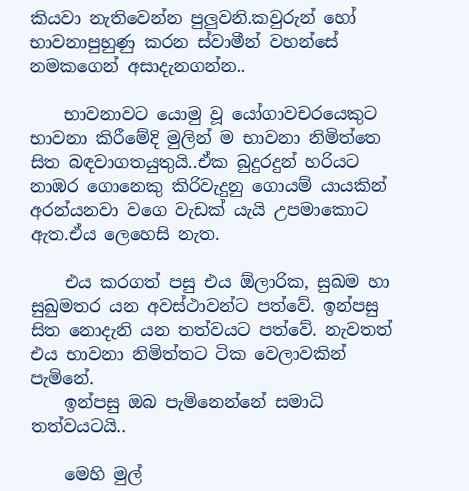කියවා නැතිවෙන්න පුලුවනි.කවුරුන් හෝ භාවනාපුහුණු කරන ස්වාමීන් වහන්සේ නමකගෙන් අසාදැනගන්න..

    භාවනාවට යොමු වූ යෝගාවචරයෙකුට භාවනා කිරීමේදි මුලින් ම භාවනා නිමිත්තෙ සිත බඳවාගතයුතුයි..ඒක බුදුරදුන් හරියට නාඹර ගොනෙකු කිරිවැදුනු ගොයම් යායකින් අරන්යනවා වගෙ වැඩක් යැයි උපමාකොට ඇත.ඒය ලෙහෙසි නැත.

    එය කරගත් පසු එය ඕලාරික, සුඛම හා සුඛුමතර යන අවස්ථාවන්ට පත්වේ. ඉන්පසු සිත නොදැනි යන තත්වයට පත්වේ. නැවතත් එය භාවනා නිමිත්තට ටික වෙලාවකින් පැමිනේ.
    ඉන්පසු ඔබ පැමිනෙන්නේ සමාධි තත්වයටයි..

    මෙහි මුල්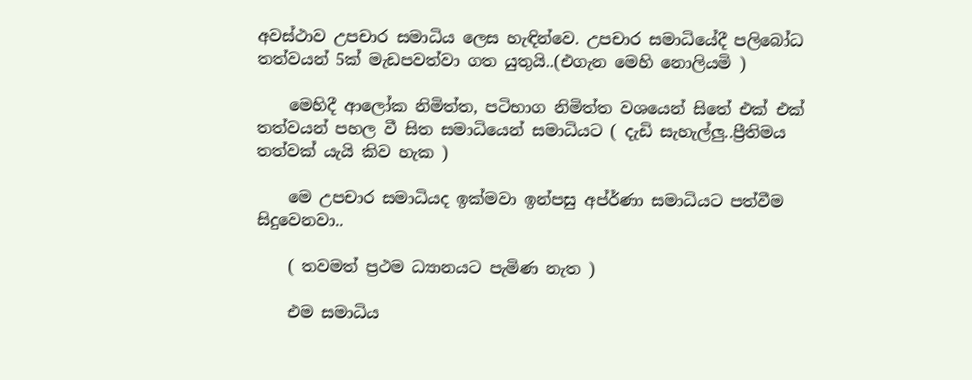අවස්ථාව උපචාර සමාධිය ලෙස හැඳින්වෙ. උපචාර සමාධියේදී පලිබෝධ තත්වයන් 5ක් මැඩපවත්වා ගත යුතුයි..(එගැන මෙහි නොලියමි )

    මෙහිදී ආලෝක නිමිත්ත, පටිභාග නිමිත්ත වශයෙන් සිතේ එක් එක් තත්වයන් පහල වී සිත සමාධියෙන් සමාධියට ( දැඩි සැහැල්ලු..ප්‍රීතිමය තත්වක් යැයි කිව හැක )

    මෙ උපචාර සමාධියද ඉක්මවා ඉන්පසු අප්ර්‍ණා සමාධියට පත්වීම සිදුවෙනවා..

    ( තවමත් ප්‍රථම ධ්‍යානයට පැමිණ නැත )

    එම සමාධිය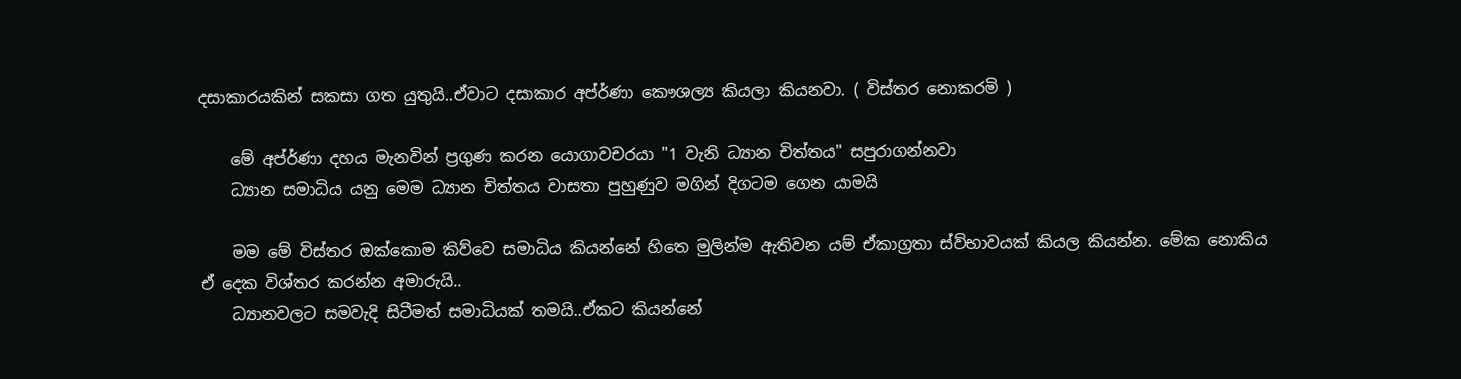දසාකාරයකින් සකසා ගත යුතුයි..ඒවාට දසාකාර අප්ර්‍ණා කෞශල්‍ය කියලා කියනවා. ( විස්තර නොකරමි )

    මේ අප්ර්‍ණා දහය මැනවින් ප්‍රගුණ කරන යොගාවචරයා "1 වැනි ධ්‍යාන චිත්තය" සපුරාගන්නවා
    ධ්‍යාන සමාධිය යනු මෙම ධ්‍යාන චිත්තය වාසතා පුහුණුව මගින් දිගටම ගෙන යාමයි

    මම මේ විස්තර ඔක්කොම කිව්වෙ සමාධිය කියන්නේ හිතෙ මුලින්ම ඇතිවන යම් ඒකාග්‍රතා ස්ව්භාවයක් කියල කියන්න. මේක නොකිය ඒ දෙක විශ්තර කරන්න අමාරුයි..
    ධ්‍යානවලට සමවැදි සිටීමත් සමාධියක් තමයි..ඒකට කියන්නේ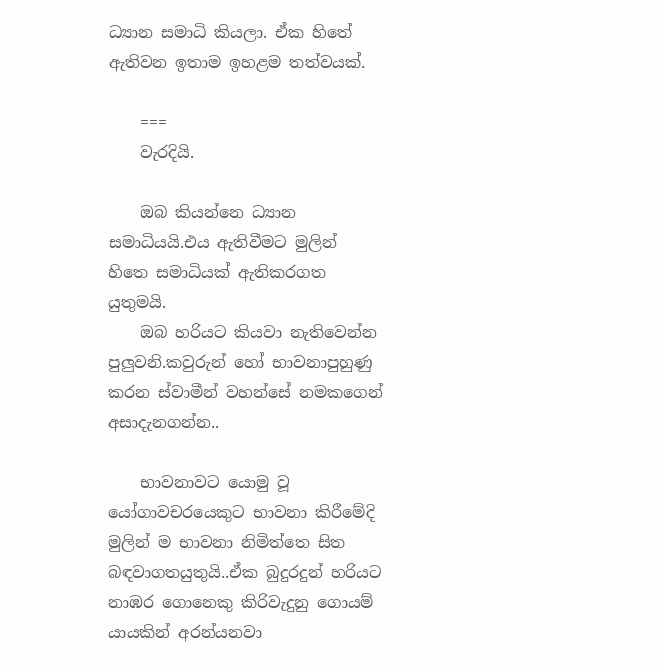ධ්‍යාන සමාධි කියලා. ඒක හිතේ ඇතිවන ඉතාම ඉහළම තත්වයක්.

    ===
    වැරදියි.

    ඔබ කියන්නෙ ධ්‍යාන සමාධියයි.එය ඇතිවීමට මුලින් හිතෙ සමාධියක් ඇතිකරගත යුතුමයි.
    ඔබ හරියට කියවා නැතිවෙන්න පුලුවනි.කවුරුන් හෝ භාවනාපුහුණු කරන ස්වාමීන් වහන්සේ නමකගෙන් අසාදැනගන්න..

    භාවනාවට යොමු වූ යෝගාවචරයෙකුට භාවනා කිරීමේදි මුලින් ම භාවනා නිමිත්තෙ සිත බඳවාගතයුතුයි..ඒක බුදුරදුන් හරියට නාඹර ගොනෙකු කිරිවැදුනු ගොයම් යායකින් අරන්යනවා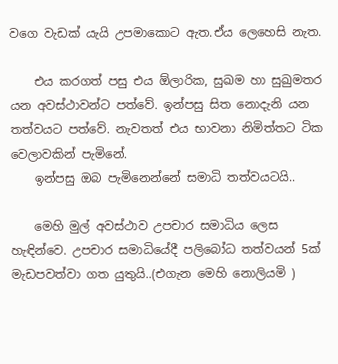වගෙ වැඩක් යැයි උපමාකොට ඇත.ඒය ලෙහෙසි නැත.

    එය කරගත් පසු එය ඕලාරික, සුඛම හා සුඛුමතර යන අවස්ථාවන්ට පත්වේ. ඉන්පසු සිත නොදැනි යන තත්වයට පත්වේ. නැවතත් එය භාවනා නිමිත්තට ටික වෙලාවකින් පැමිනේ.
    ඉන්පසු ඔබ පැමිනෙන්නේ සමාධි තත්වයටයි..

    මෙහි මුල් අවස්ථාව උපචාර සමාධිය ලෙස හැඳින්වෙ. උපචාර සමාධියේදී පලිබෝධ තත්වයන් 5ක් මැඩපවත්වා ගත යුතුයි..(එගැන මෙහි නොලියමි )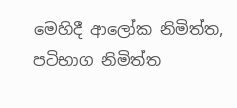මෙහිදී ආලෝක නිමිත්ත, පටිභාග නිමිත්ත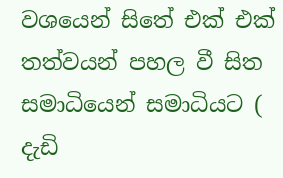වශයෙන් සිතේ එක් එක් තත්වයන් පහල වී සිත සමාධියෙන් සමාධියට ( දැඩි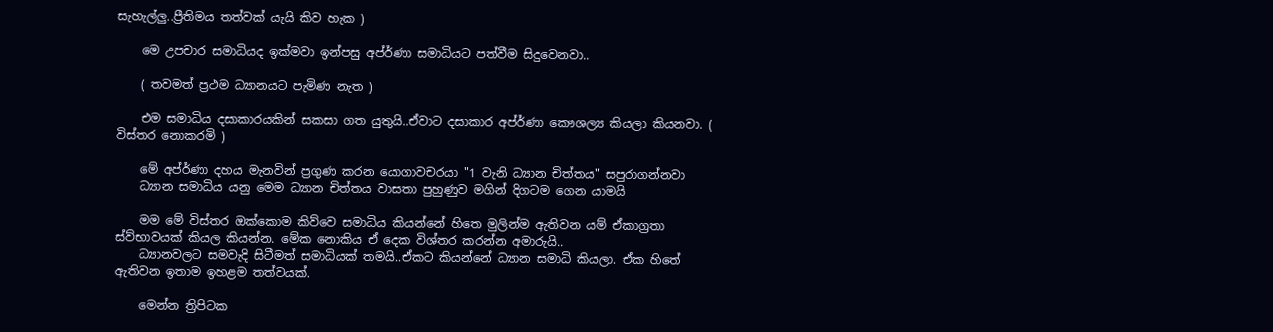සැහැල්ලු..ප්‍රීතිමය තත්වක් යැයි කිව හැක )

    මෙ උපචාර සමාධියද ඉක්මවා ඉන්පසු අප්ර්‍ණා සමාධියට පත්වීම සිදුවෙනවා..

    ( තවමත් ප්‍රථම ධ්‍යානයට පැමිණ නැත )

    එම සමාධිය දසාකාරයකින් සකසා ගත යුතුයි..ඒවාට දසාකාර අප්ර්‍ණා කෞශල්‍ය කියලා කියනවා. ( විස්තර නොකරමි )

    මේ අප්ර්‍ණා දහය මැනවින් ප්‍රගුණ කරන යොගාවචරයා "1 වැනි ධ්‍යාන චිත්තය" සපුරාගන්නවා
    ධ්‍යාන සමාධිය යනු මෙම ධ්‍යාන චිත්තය වාසතා පුහුණුව මගින් දිගටම ගෙන යාමයි

    මම මේ විස්තර ඔක්කොම කිව්වෙ සමාධිය කියන්නේ හිතෙ මුලින්ම ඇතිවන යම් ඒකාග්‍රතා ස්ව්භාවයක් කියල කියන්න. මේක නොකිය ඒ දෙක විශ්තර කරන්න අමාරුයි..
    ධ්‍යානවලට සමවැදි සිටීමත් සමාධියක් තමයි..ඒකට කියන්නේ ධ්‍යාන සමාධි කියලා. ඒක හිතේ ඇතිවන ඉතාම ඉහළම තත්වයක්.

    මෙන්න ත්‍රිපිටක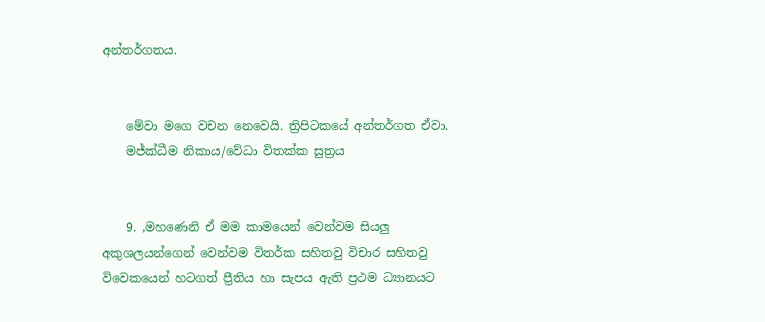අන්තර්ගතය.


    මේවා මගෙ වචන නෙවෙයි. ත්‍රිපිටකයේ අන්තර්ගත ඒවා.
    මජ්ක්ධීම නිකාය/වේධා විතක්ක සුත්‍රය


    9. ,මහණෙනි ඒ මම කාමයෙන් වෙන්වම සියලු අකුශලයන්ගෙන් වෙන්වම විතර්ක සහිතවු විචාර සහිතවු විවෙකයෙන් හටගත් ප්‍රීතිය හා සැපය ඇති ප්‍රථම ධ්‍යානයට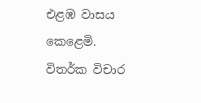එළඹ වාසය කෙළෙමි. විතර්ක විචාර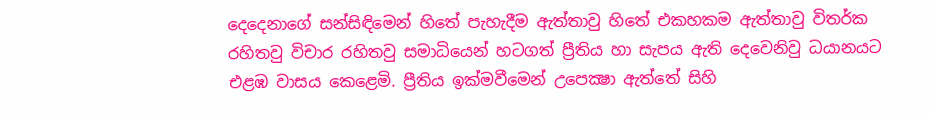දෙදෙනාගේ සන්සිඳිමෙන් හිතේ පැහැදීම ඇත්තාවු හිතේ එකහකම ඇත්තාවු විතර්ක රහිතවු විචාර රහිතවු සමාධියෙන් හටගත් ප්‍රීතිය හා සැපය ඇති දෙවෙනිවු ධයානයට එළඹ වාසය කෙළෙමි. ප්‍රීතිය ඉක්මවීමෙන් උපෙක්‍ෂා ඇත්තේ සිහි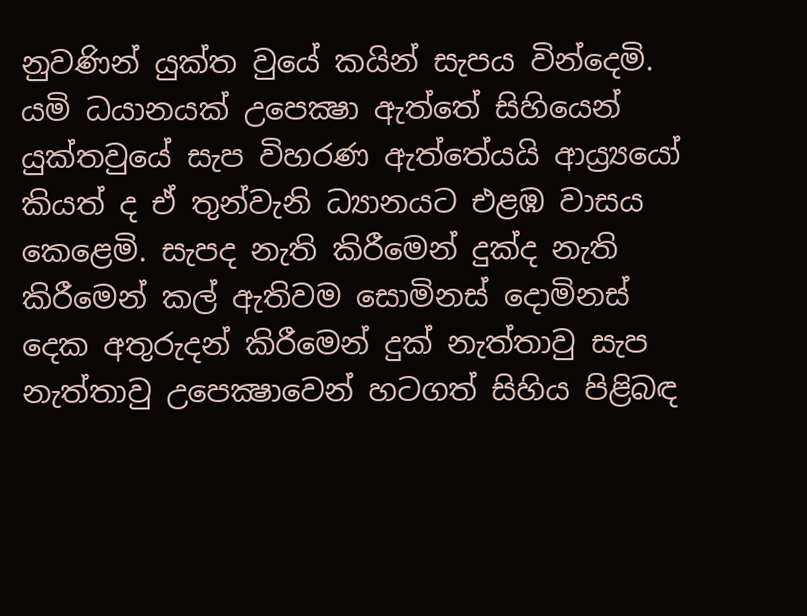නුවණින් යුක්ත වුයේ කයින් සැපය වින්දෙමි. යමි ධයානයක් උපෙක්‍ෂා ඇත්තේ සිහියෙන් යුක්තවුයේ සැප විහරණ ඇත්තේයයි ආය්‍ර්‍යයෝ කියත් ද ඒ තුන්වැනි ධ්‍යානයට එළඹ වාසය කෙළෙමි. සැපද නැති කිරීමෙන් දුක්ද නැති කිරීමෙන් කල් ඇතිවම සොමිනස් දොමිනස් දෙක අතුරුදන් කිරීමෙන් දුක් නැත්තාවු සැප නැත්තාවු උපෙක්‍ෂාවෙන් හටගත් සිහිය පිළිබඳ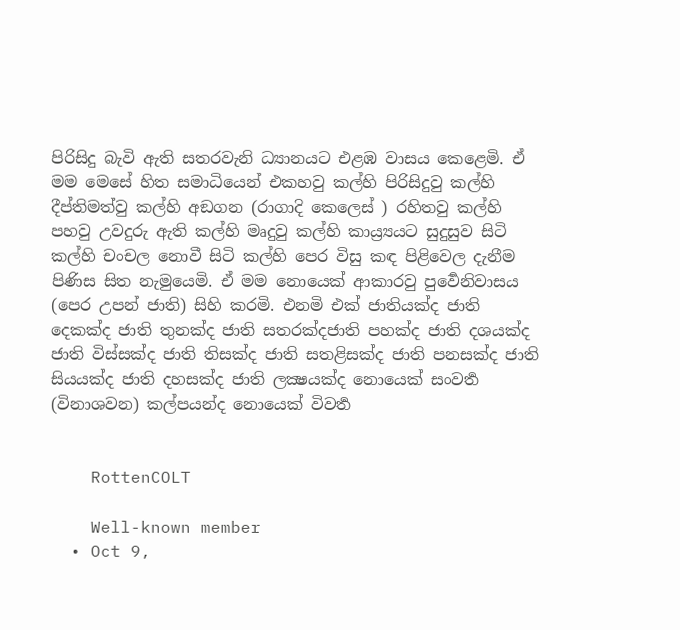පිරිසිදු බැවි ඇති සතරවැනි ධ්‍යානයට එළඹ වාසය කෙළෙමි. ඒ මම මෙසේ හිත සමාධියෙන් එකහවු කල්හි පිරිසිදුවු කල්හි දීප්තිමත්වු කල්හි අඞගන (රාගාදි කෙලෙස් ) රහිතවු කල්හි පහවු උවදුරු ඇති කල්හි මෘදුවු කල්හි කාය්‍ර්‍යයට සුදුසුව සිටි කල්හි චංචල නොවී සිටි කල්හි පෙර විසු කඳ පිළිවෙල දැනීම පිණිස සිත නැමුයෙමි. ඒ මම නොයෙක් ආකාරවු පුර්‍වෙනිවාසය (පෙර උපන් ජාති) සිහි කරමි. එනමි එක් ජාතියක්ද ජාති දෙකක්ද ජාති තුනක්ද ජාති සතරක්දජාති පහක්ද ජාති දශයක්ද ජාති විස්සක්ද ජාති තිසක්ද ජාති සතළිසක්ද ජාති පනසක්ද ජාති සියයක්ද ජාති දහසක්ද ජාති ලක්‍ෂයක්ද නොයෙක් සංවර්‍ත (විනාශවන) කල්පයන්ද නොයෙක් විවර්‍ත


    RottenCOLT

    Well-known member
  • Oct 9,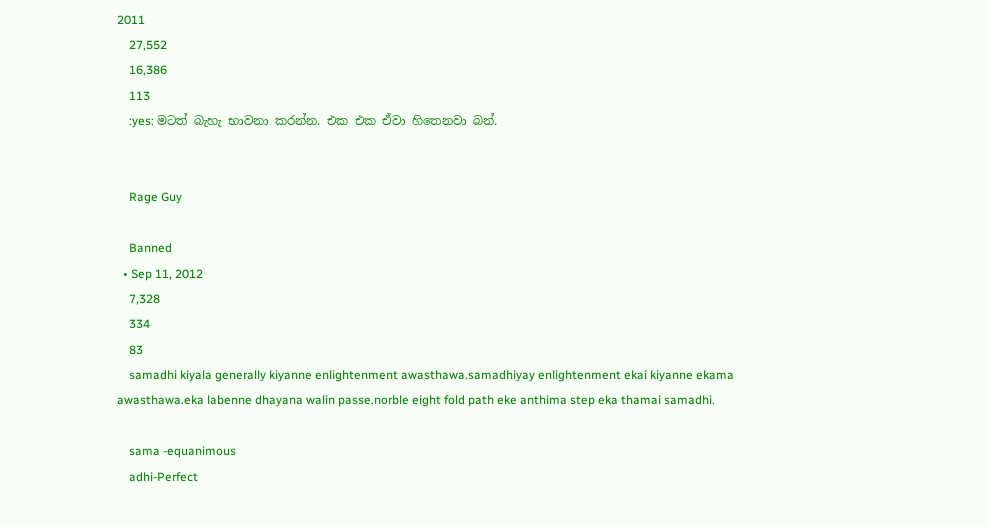2011
    27,552
    16,386
    113
    :yes: මටත් බැහැ භාවනා කරන්න. එක එක ඒවා හිතෙනවා බන්.


    Rage Guy

    Banned
  • Sep 11, 2012
    7,328
    334
    83
    samadhi kiyala generally kiyanne enlightenment awasthawa.samadhiyay enlightenment ekai kiyanne ekama awasthawa.eka labenne dhayana walin passe.norble eight fold path eke anthima step eka thamai samadhi.

    sama -equanimous
    adhi-Perfect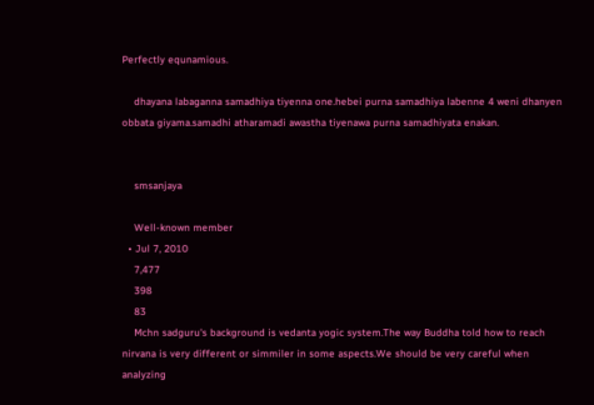Perfectly equnamious.

    dhayana labaganna samadhiya tiyenna one.hebei purna samadhiya labenne 4 weni dhanyen obbata giyama.samadhi atharamadi awastha tiyenawa purna samadhiyata enakan.


    smsanjaya

    Well-known member
  • Jul 7, 2010
    7,477
    398
    83
    Mchn sadguru's background is vedanta yogic system.The way Buddha told how to reach nirvana is very different or simmiler in some aspects.We should be very careful when analyzing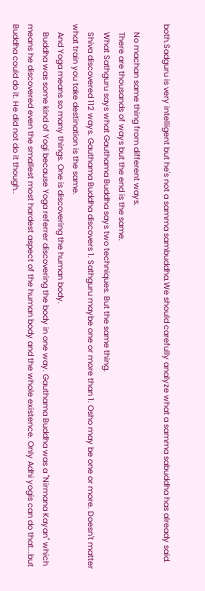both.Sadguru is very intelligent but he's not a samma sambuddha.We should carefully analyze what a samma sabuddha has already said.

    No machan same thing from different ways.
    There are thousands of ways but the end is the same.
    What Sathguru says what Gauthama Buddha says two techniques. But the same thing.
    Shiva discovered 112 ways. Gauthama Buddha discovers 1. Sathguru maybe one or more than 1. Osho may be one or more. Doesn't matter what train you take destination is the same.
    And Yoga means so many things. One is discovering the human body.
    Buddha was some kind of Yogi because Yoga referrer discovering the body in one way. Gauthama Buddha was a "Nirmana Kayan" which means he discovered even the smallest most hardest aspect of the human body and the whole existence. Only Adhi yogis can do that...but Buddha could do it. He did not do it though..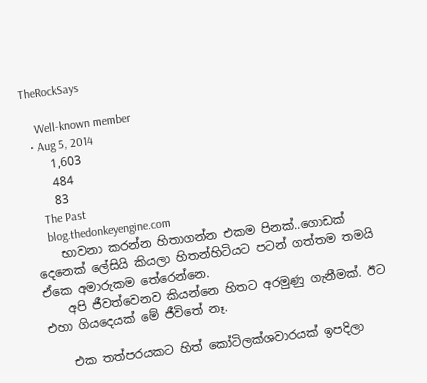TheRockSays

    Well-known member
  • Aug 5, 2014
    1,603
    484
    83
    The Past
    blog.thedonkeyengine.com
    භාවනා කරන්න හිතාගන්න එකම පිනක්..ගොඩක් දෙනෙක් ලේසියි කියලා හිතන්හිටියට පටන් ගත්තම තමයි ඒකෙ අමාරුකම තේරෙන්නෙ.
    අපි ජීවත්වෙනව කියන්නෙ හිතට අරමුණු ගැනීමක්. ඊට එහා ගියදෙයක් මේ ජීවිතේ නෑ.

    එක තත්පරයකට හිත් කෝටිලක්ශවාරයක් ඉපදිලා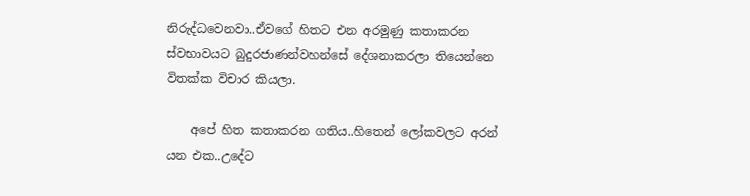නිරුද්ධවෙනවා..ඒවගේ හිතට එන අරමුණු කතාකරන ස්වභාවයට බුදුරජාණන්වහන්සේ දේශනාකරලා තියෙන්නෙ විතක්ක විචාර කියලා.

    අපේ හිත කතාකරන ගතිය..හිතෙන් ලෝකවලට අරන් යන එක..උදේට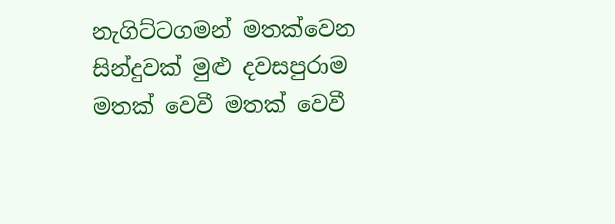නැගිට්ටගමන් මතක්වෙන සින්දුවක් මුළු දවසපුරාම මතක් වෙවී මතක් වෙවී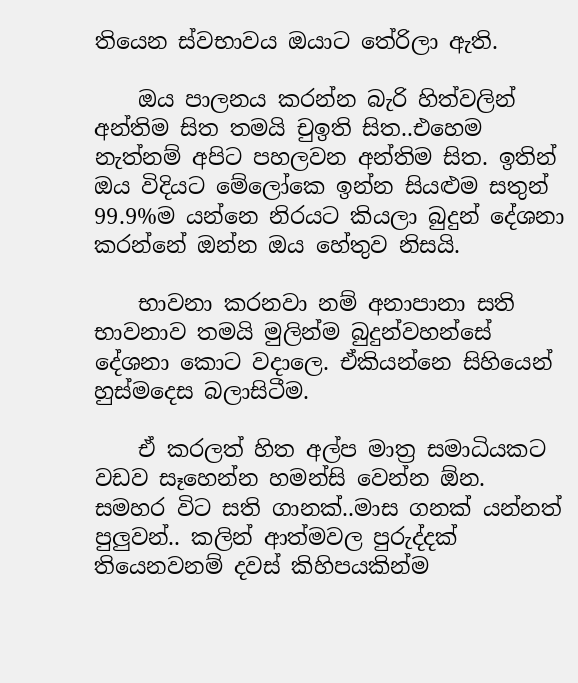තියෙන ස්වභාවය ඔයාට තේරිලා ඇති.

    ඔය පාලනය කරන්න බැරි හිත්වලින් අන්තිම සිත තමයි චුඉති සිත..එහෙම නැත්නම් අපිට පහලවන අන්තිම සිත. ඉතින් ඔය විදියට මේලෝකෙ ඉන්න සියළුම සතුන් 99.9%ම යන්නෙ නිරයට කියලා බුදුන් දේශනා කරන්නේ ඔන්න ඔය හේතුව නිසයි.

    භාවනා කරනවා නම් අනාපානා සති භාවනාව තමයි මුලින්ම බුදුන්වහන්සේ දේශනා කොට වදාලෙ. ඒකියන්නෙ සිහියෙන් හුස්මදෙස බලාසිටීම.

    ඒ කරලත් හිත අල්ප මාත්‍ර සමාධියකට වඩව සෑහෙන්න හමන්සි වෙන්න ඕන. සමහර විට සති ගානක්..මාස ගනක් යන්නත් පුලුවන්.. කලින් ආත්මවල පුරුද්දක් තියෙනවනම් දවස් කිහිපයකින්ම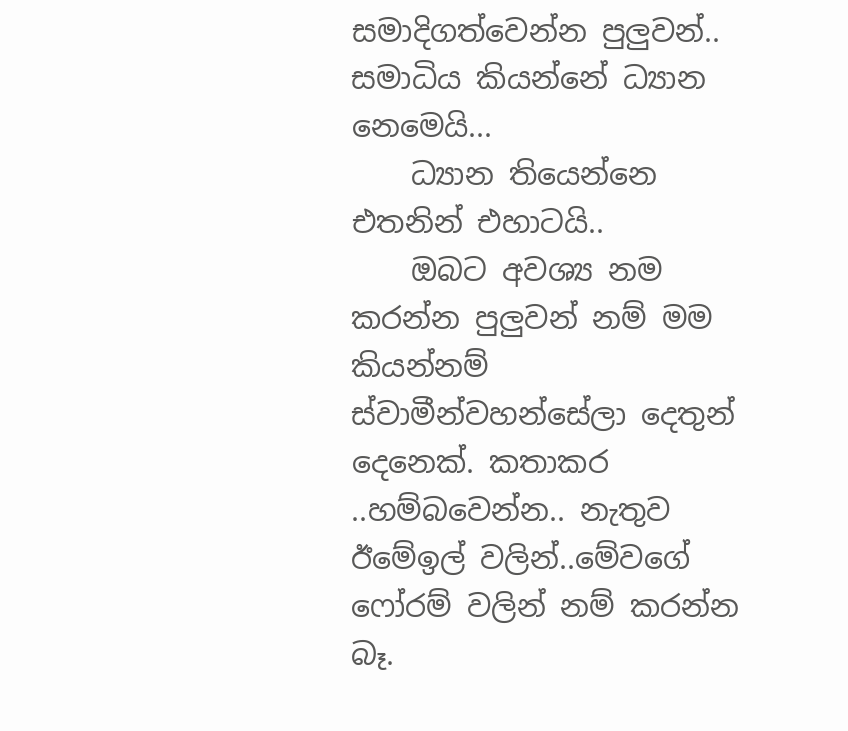සමාදිගත්වෙන්න පුලුවන්.. සමාධිය කියන්නේ ධ්‍යාන නෙමෙයි...
    ධ්‍යාන තියෙන්නෙ එතනින් එහාටයි..
    ඔබට අවශ්‍ය නම කරන්න පුලුවන් නම් මම කියන්නම් ස්වාමීන්වහන්සේලා දෙතුන් දෙනෙක්. කතාකර ..හම්බවෙන්න.. නැතුව ඊමේඉල් වලින්..මේවගේ ෆෝරම් වලින් නම් කරන්න බෑ.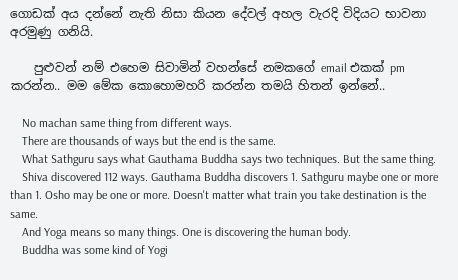ගොඩක් අය දන්නේ නැති නිසා කියන දේවල් අහල වැරදි විදියට භාවනා අරමුණු ගනියි.

    පුළුවන් නම් එහෙම සිවාමින් වහන්සේ නමකගේ email එකක් pm කරන්න.. මම මේක කොහොමහරි කරන්න තමයි හිතන් ඉන්නේ..

    No machan same thing from different ways.
    There are thousands of ways but the end is the same.
    What Sathguru says what Gauthama Buddha says two techniques. But the same thing.
    Shiva discovered 112 ways. Gauthama Buddha discovers 1. Sathguru maybe one or more than 1. Osho may be one or more. Doesn't matter what train you take destination is the same.
    And Yoga means so many things. One is discovering the human body.
    Buddha was some kind of Yogi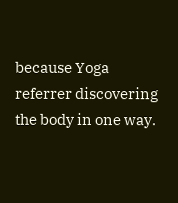because Yoga referrer discovering the body in one way.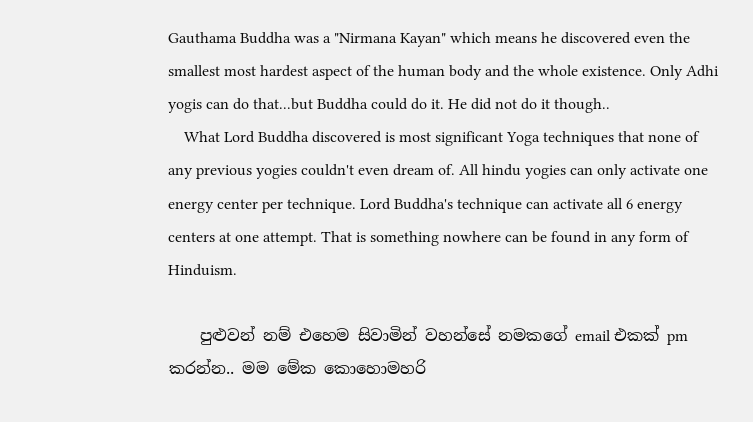Gauthama Buddha was a "Nirmana Kayan" which means he discovered even the smallest most hardest aspect of the human body and the whole existence. Only Adhi yogis can do that...but Buddha could do it. He did not do it though..
    What Lord Buddha discovered is most significant Yoga techniques that none of any previous yogies couldn't even dream of. All hindu yogies can only activate one energy center per technique. Lord Buddha's technique can activate all 6 energy centers at one attempt. That is something nowhere can be found in any form of Hinduism.

    පුළුවන් නම් එහෙම සිවාමින් වහන්සේ නමකගේ email එකක් pm කරන්න.. මම මේක කොහොමහරි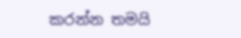කරන්න තමයි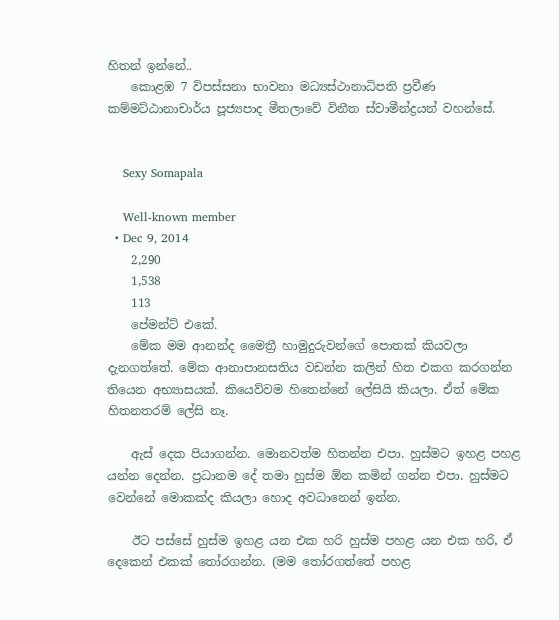හිතන් ඉන්නේ..
    කොළඹ 7 විපස්සනා භාවනා මධ්‍යස්ථානාධිපති ප්‍රවීණ කම්මට්ඨානාචාර්ය පූජ්‍යපාද මීතලාවේ විනීත ස්වාමීන්ද්‍රයන් වහන්සේ.


    Sexy Somapala

    Well-known member
  • Dec 9, 2014
    2,290
    1,538
    113
    පේමන්ට් එකේ.
    මේක මම ආනන්ද මෛත්‍රී හාමුදුරුවන්ගේ පොතක් කියවලා දැනගත්තේ. මේක ආනාපානසතිය වඩන්න කලින් හිත එකග කරගන්න තියෙන අභ්‍යාසයක්. කියෙව්වම හිතෙන්නේ ලේසියි කියලා. ඒත් මේක හිතනතරම් ලේසි නෑ.

    ඇස් දෙක පියාගන්න. මොනවත්ම හිතන්න එපා. හුස්මට ඉහළ පහළ යන්න දෙන්න. ප්‍රධානම දේ තමා හුස්ම ඕන කමින් ගන්න එපා. හුස්මට වෙන්නේ මොකක්ද කියලා හොද අවධානෙන් ඉන්න.

    ඊට පස්සේ හුස්ම ඉහළ යන එක හරි හුස්ම පහළ යන එක හරි, ඒ දෙකෙන් එකක් තෝරගන්න. (මම තෝරගත්තේ පහළ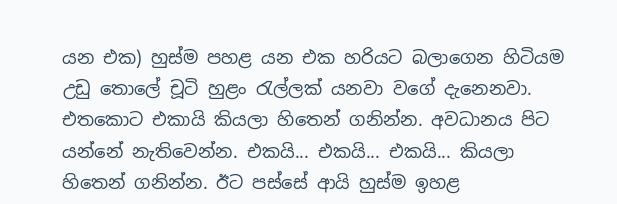යන එක) හුස්ම පහළ යන එක හරියට බලාගෙන හිටියම උඩු තොලේ චූටි හුළං රැල්ලක් යනවා වගේ දැනෙනවා. එතකොට එකායි කියලා හිතෙන් ගනින්න. අවධානය පිට යන්නේ නැතිවෙන්න. එකයි... එකයි... එකයි... කියලා හිතෙන් ගනින්න. ඊට පස්සේ ආයි හුස්ම ඉහළ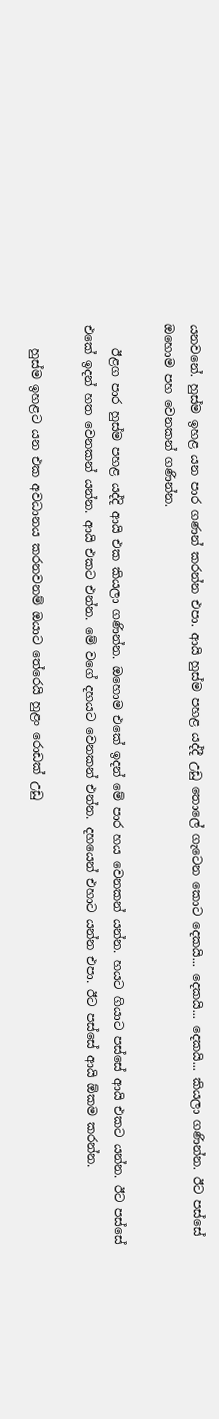යනවනේ. හුස්ම ඉහළ යන පාර ගණන් කරන්න එපා. ආයි හුස්ම පහළ යද්දී උඩු තොලේ ගැටෙන කොට දෙකයි... දෙකයි... දෙකයි... කියලා ගණින්න. ඊට පස්සේ ඔහොම පහ වෙනකන් ගණින්න.

    ඊළග පාර හුස්ම පහළ යද්දි ආයි එක කියලා ගණින්න. ඔහොම එකේ ඉදන් මේ පාර හය වෙනකන් යන්න. හයට ගියාට පස්සේ ආයි එකට යන්න. ඊට පස්සේ එකේ ඉදන් හත වෙනකන් යන්න. ආයි එකට එන්න. මේ වගේ දහයට වෙනකන් එන්න. දහයෙන් එහාට යන්න එපා. ඊට පස්සේ ආයි ඕකම කරන්න.

    හුස්ම ඉහළට යන එක අවධානය කරනවනම් ඔයාට තේරෙයි හුළං රොඩක් උඩු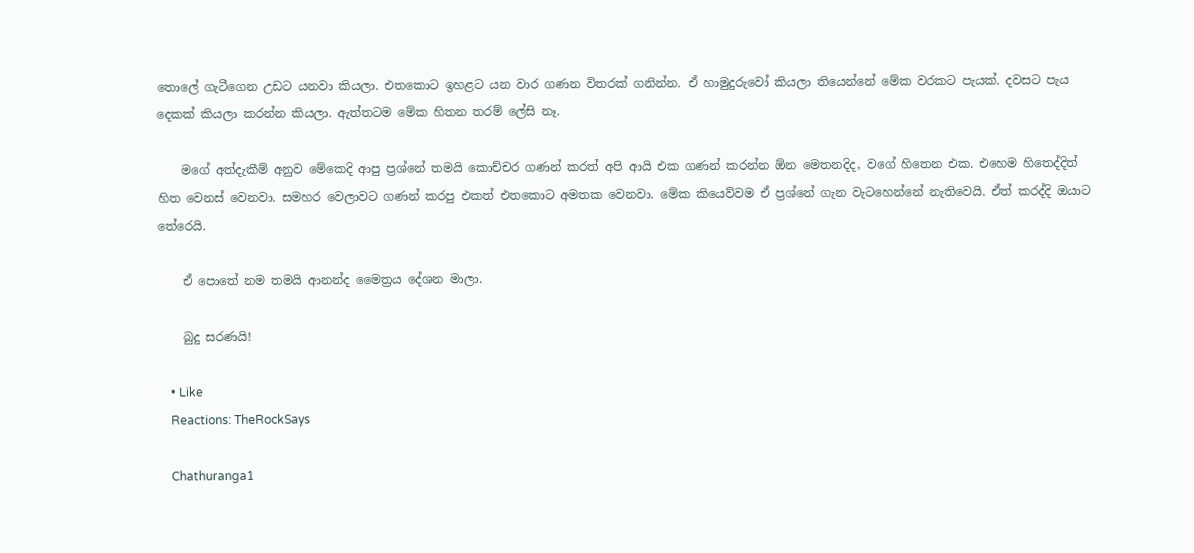තොලේ ගැටීගෙන උඩට යනවා කියලා. එතකොට ඉහළට යන වාර ගණන විතරක් ගනින්න. ඒ හාමුදුරුවෝ කියලා තියෙන්නේ මේක වරකට පැයක්. දවසට පැය දෙකක් කියලා කරන්න කියලා. ඇත්තටම මේක හිතන තරම් ලේසි නෑ.

    මගේ අත්දැකීම් අනුව මේකෙදි ආපු ප්‍රශ්නේ තමයි කොච්චර ගණන් කරත් අපි ආයි එක ගණන් කරන්න ඕන මෙතනදිද, වගේ හිතෙන එක. එහෙම හිතෙද්දිත් හිත වෙනස් වෙනවා. සමහර වෙලාවට ගණන් කරපු එකත් එතකොට අමතක වෙනවා. මේක කියෙව්වම ඒ ප්‍රශ්නේ ගැන වැටහෙන්නේ නැතිවෙයි. ඒත් කරද්දි ඔයාට තේරෙයි.

    ඒ පොතේ නම තමයි ආනන්ද මෛත්‍රය දේශන මාලා.

    බුදු සරණයි!

    • Like
    Reactions: TheRockSays

    Chathuranga1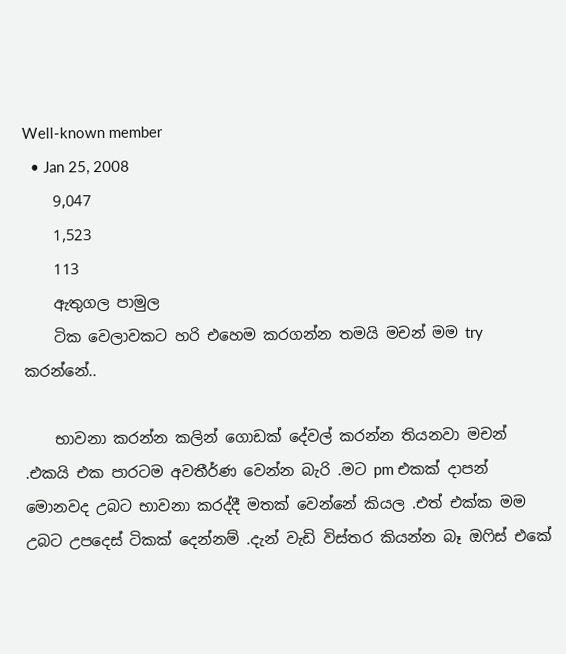Well-known member
  • Jan 25, 2008
    9,047
    1,523
    113
    ඇතුගල පාමුල
    ටික වෙලාවකට හරි එහෙම කරගන්න තමයි මචන් මම try කරන්නේ..

    භාවනා කරන්න කලින් ගොඩක් දේවල් කරන්න තියනවා මචන් .එකයි එක පාරටම අවතීර්ණ වෙන්න බැරි .මට pm එකක් දාපන් මොනවද උබට භාවනා කරද්දී මතක් වෙන්නේ කියල .එත් එක්ක මම උබට උපදෙස් ටිකක් දෙන්නම් .දැන් වැඩි විස්තර කියන්න බෑ ඔෆිස් එකේ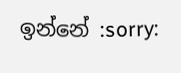ඉන්නේ :sorry: